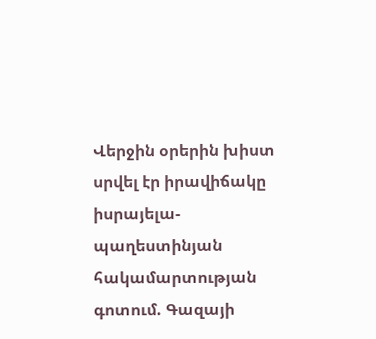Վերջին օրերին խիստ սրվել էր իրավիճակը իսրայելա-պաղեստինյան հակամարտության գոտում. Գազայի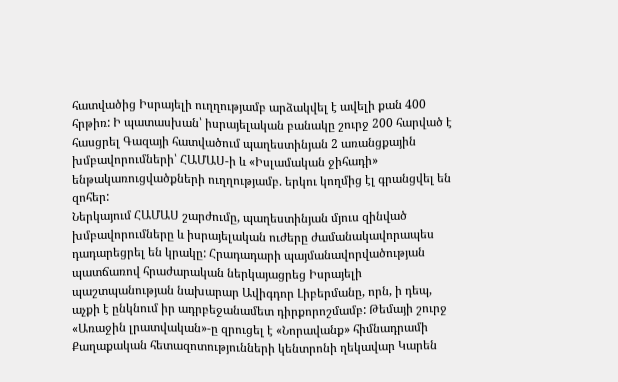հատվածից Իսրայելի ուղղությամբ արձակվել է ավելի քան 400 հրթիռ: Ի պատասխան՝ իսրայելական բանակը շուրջ 200 հարված է հասցրել Գազայի հատվածում պաղեստինյան 2 առանցքային խմբավորումների՝ ՀԱՄԱՍ-ի և «Իսլամական ջիհադի» ենթակառուցվածքների ուղղությամբ. երկու կողմից էլ գրանցվել են զոհեր:
Ներկայում ՀԱՄԱՍ շարժումը, պաղեստինյան մյուս զինված խմբավորումները և իսրայելական ուժերը ժամանակավորապես դադարեցրել են կրակը: Հրադադարի պայմանավորվածության պատճառով հրաժարական ներկայացրեց Իսրայելի պաշտպանության նախարար Ավիգդոր Լիբերմանը, որն, ի դեպ, աչքի է ընկնում իր ադրբեջանամետ դիրքորոշմամբ: Թեմայի շուրջ «Առաջին լրատվական»-ը զրուցել է «Նորավանք» հիմնադրամի Քաղաքական հետազոտությունների կենտրոնի ղեկավար Կարեն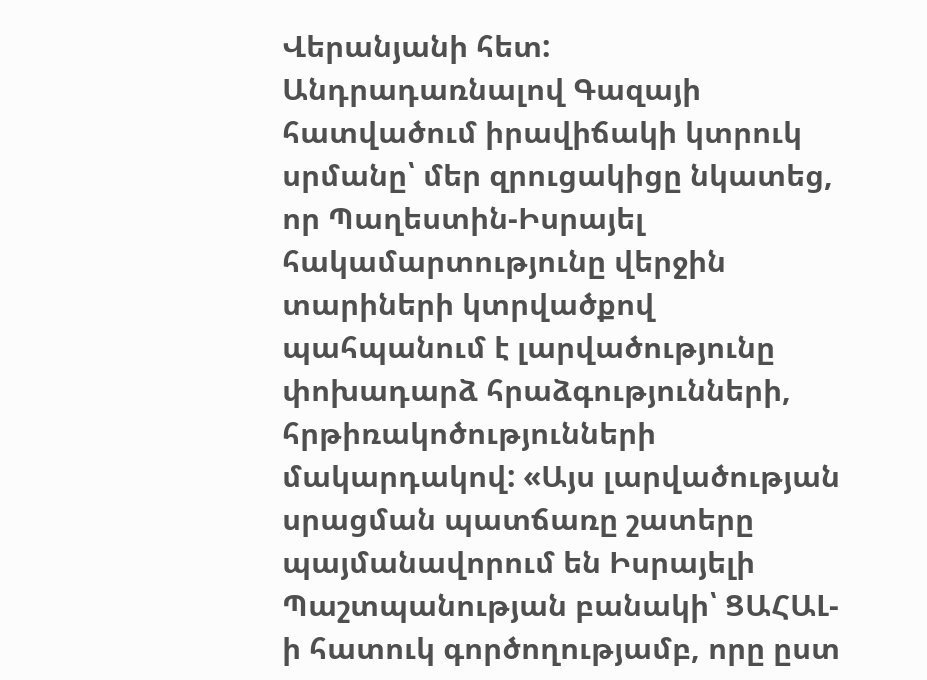Վերանյանի հետ:
Անդրադառնալով Գազայի հատվածում իրավիճակի կտրուկ սրմանը՝ մեր զրուցակիցը նկատեց, որ Պաղեստին-Իսրայել հակամարտությունը վերջին տարիների կտրվածքով պահպանում է լարվածությունը փոխադարձ հրաձգությունների, հրթիռակոծությունների մակարդակով: «Այս լարվածության սրացման պատճառը շատերը պայմանավորում են Իսրայելի Պաշտպանության բանակի՝ ՑԱՀԱԼ-ի հատուկ գործողությամբ, որը ըստ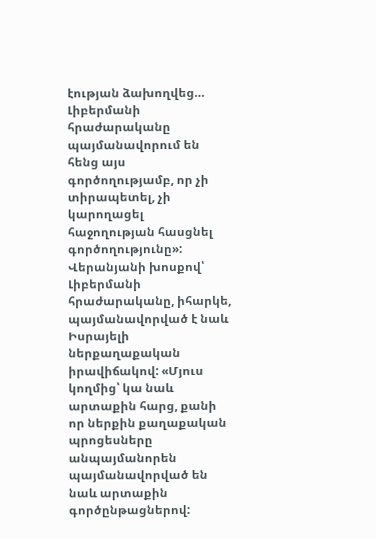էության ձախողվեց… Լիբերմանի հրաժարականը պայմանավորում են հենց այս գործողությամբ, որ չի տիրապետել, չի կարողացել հաջողության հասցնել գործողությունը»:
Վերանյանի խոսքով՝ Լիբերմանի հրաժարականը, իհարկե, պայմանավորված է նաև Իսրայելի ներքաղաքական իրավիճակով: «Մյուս կողմից՝ կա նաև արտաքին հարց, քանի որ ներքին քաղաքական պրոցեսները անպայմանորեն պայմանավորված են նաև արտաքին գործընթացներով: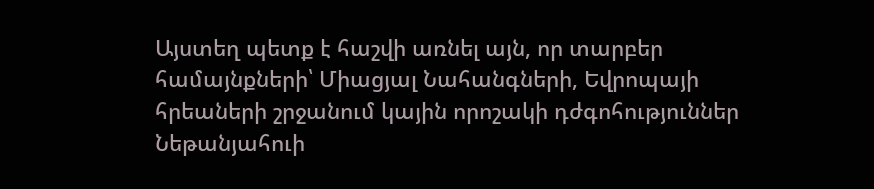Այստեղ պետք է հաշվի առնել այն, որ տարբեր համայնքների՝ Միացյալ Նահանգների, Եվրոպայի հրեաների շրջանում կային որոշակի դժգոհություններ Նեթանյահուի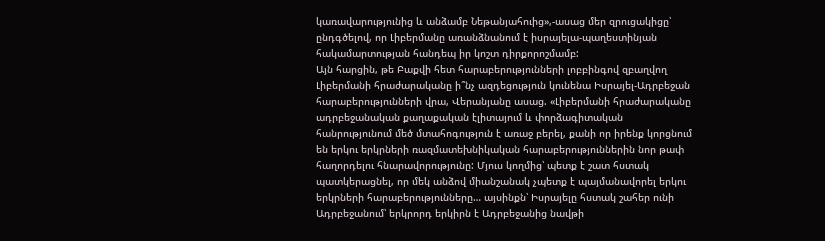կառավարությունից և անձամբ Նեթանյահուից»,-ասաց մեր զրուցակիցը՝ ընդգծելով, որ Լիբերմանը առանձնանում է իսրայելա-պաղեստինյան հակամարտության հանդեպ իր կոշտ դիրքորոշմամբ:
Այն հարցին, թե Բաքվի հետ հարաբերությունների լոբբինգով զբաղվող Լիբերմանի հրաժարականը ի՞նչ ազդեցություն կունենա Իսրայել-Ադրբեջան հարաբերությունների վրա, Վերանյանը ասաց. «Լիբերմանի հրաժարականը ադրբեջանական քաղաքական էլիտայում և փորձագիտական հանրությունում մեծ մտահոգություն է առաջ բերել, քանի որ իրենք կորցնում են երկու երկրների ռազմատեխնիկական հարաբերություններին նոր թափ հաղորդելու հնարավորությունը: Մյուս կողմից՝ պետք է շատ հստակ պատկերացնել, որ մեկ անձով միանշանակ չպետք է պայմանավորել երկու երկրների հարաբերությունները… այսինքն՝ Իսրայելը հստակ շահեր ունի Ադրբեջանում՝ երկրորդ երկիրն է Ադրբեջանից նավթի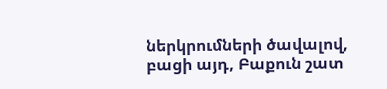ներկրումների ծավալով, բացի այդ, Բաքուն շատ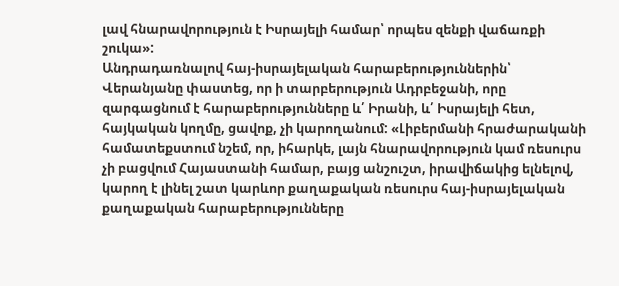լավ հնարավորություն է Իսրայելի համար՝ որպես զենքի վաճառքի շուկա»:
Անդրադառնալով հայ-իսրայելական հարաբերություններին՝ Վերանյանը փաստեց, որ ի տարբերություն Ադրբեջանի, որը զարգացնում է հարաբերությունները և՛ Իրանի, և՛ Իսրայելի հետ, հայկական կողմը, ցավոք, չի կարողանում: «Լիբերմանի հրաժարականի համատեքստում նշեմ, որ, իհարկե, լայն հնարավորություն կամ ռեսուրս չի բացվում Հայաստանի համար, բայց անշուշտ, իրավիճակից ելնելով, կարող է լինել շատ կարևոր քաղաքական ռեսուրս հայ-իսրայելական քաղաքական հարաբերությունները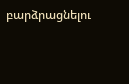բարձրացնելու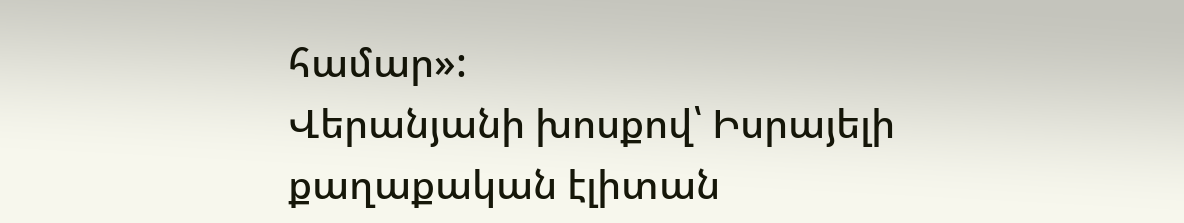համար»:
Վերանյանի խոսքով՝ Իսրայելի քաղաքական էլիտան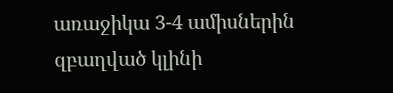առաջիկա 3-4 ամիսներին զբաղված կլինի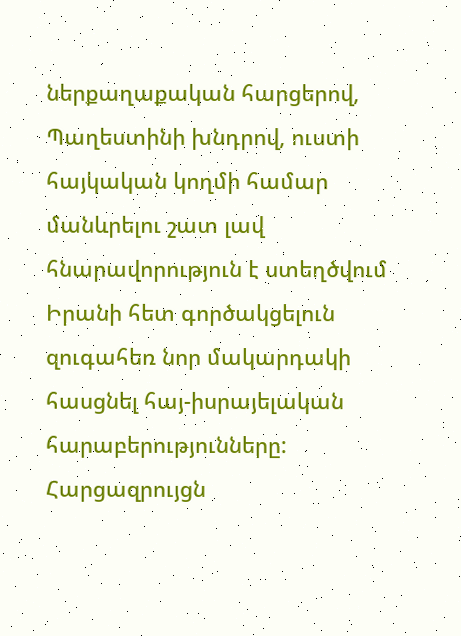ներքաղաքական հարցերով, Պաղեստինի խնդրով, ուստի հայկական կողմի համար մանևրելու շատ լավ հնարավորություն է ստեղծվում Իրանի հետ գործակցելուն զուգահեռ նոր մակարդակի հասցնել հայ-իսրայելական հարաբերությունները:
Հարցազրույցն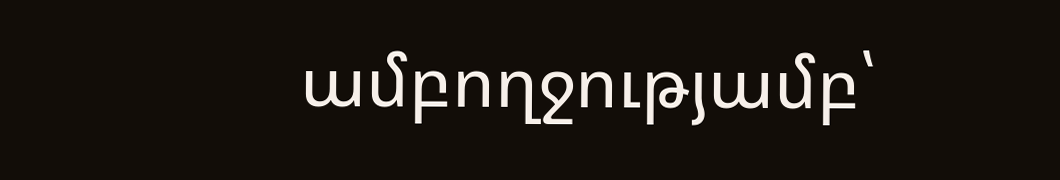ամբողջությամբ՝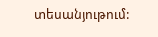տեսանյութում: